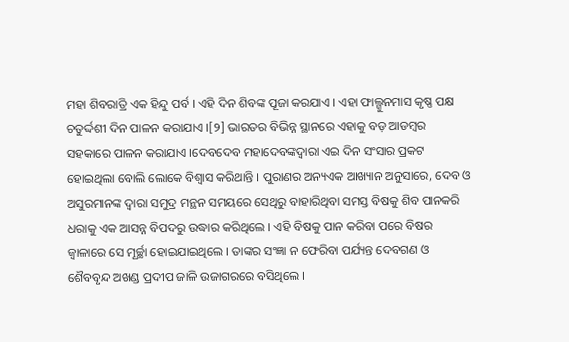ମହା ଶିବରାତ୍ରି ଏକ ହିନ୍ଦୁ ପର୍ବ । ଏହି ଦିନ ଶିବଙ୍କ ପୂଜା କରଯାଏ । ଏହା ଫାଲ୍ଗୁନମାସ କୃଷ୍ଣ ପକ୍ଷ ଚତୁର୍ଦ୍ଦଶୀ ଦିନ ପାଳନ କରାଯାଏ ।[୨] ଭାରତର ବିଭିନ୍ନ ସ୍ଥାନରେ ଏହାକୁ ବଡ଼ ଆଡମ୍ବର ସହକାରେ ପାଳନ କରାଯାଏ ।ଦେବଦେବ ମହାଦେବଙ୍କଦ୍ୱାରା ଏଇ ଦିନ ସଂସାର ପ୍ରକଟ ହୋଇଥିଲା ବୋଲି ଲୋକେ ବିଶ୍ଵାସ କରିଥାନ୍ତି । ପୁରାଣର ଅନ୍ୟଏକ ଆଖ୍ୟାନ ଅନୁସାରେ, ଦେବ ଓ ଅସୁରମାନଙ୍କ ଦ୍ଵାରା ସମୁଦ୍ର ମନ୍ଥନ ସମୟରେ ସେଥିରୁ ବାହାରିଥିବା ସମସ୍ତ ବିଷକୁ ଶିବ ପାନକରି ଧରାକୁ ଏକ ଆସନ୍ନ ବିପଦରୁ ଉଦ୍ଧାର କରିଥିଲେ । ଏହି ବିଷକୁ ପାନ କରିବା ପରେ ବିଷର ଜ୍ଵାଳାରେ ସେ ମୂର୍ଚ୍ଛା ହୋଇଯାଇଥିଲେ । ତାଙ୍କର ସଂଜ୍ଞା ନ ଫେରିବା ପର୍ଯ୍ୟନ୍ତ ଦେବଗଣ ଓ ଶୈବବୃନ୍ଦ ଅଖଣ୍ଡ ପ୍ରଦୀପ ଜାଳି ଉଜାଗରରେ ବସିଥିଲେ ।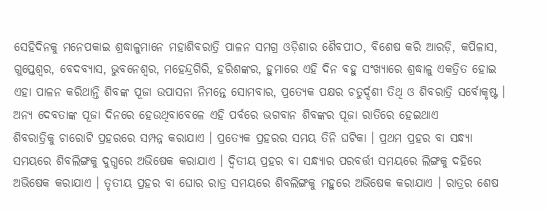ସେହିଦିନକୁ ମନେପକାଇ ଶ୍ରଦ୍ଧାଳୁମାନେ ମହାଶିବରାତ୍ରି ପାଳନ ସମଗ୍ର ଓଡ଼ିଶାର ଶୈବପୀଠ, ବିଶେଷ କରି ଆରଡ଼ି, କପିଳାସ, ଗୁପ୍ତେଶ୍ଵର, ବେଦବ୍ୟାସ, ଭୁବନେଶ୍ଵର, ମହେନ୍ଦ୍ରଗିରି, ହରିଶଙ୍କର, ହୁମାରେ ଏହି ଦିନ ବହୁ ସଂଖ୍ୟାରେ ଶ୍ରଦ୍ଧାଳୁ ଏକତ୍ରିତ ହୋଇ ଏହା ପାଳନ କରିଥାନ୍ତି ଶିବଙ୍କ ପୂଜା ଉପାସନା ନିମନ୍ତେ ସୋମବାର, ପ୍ରତ୍ୟେକ ପକ୍ଷର ଚତୁର୍ଦ୍ଦଶୀ ତିଥି ଓ ଶିବରାତ୍ରି ସର୍ବୋକୃଷ୍ଟ । ଅନ୍ୟ ଦେବତାଙ୍କ ପୂଜା ଦିନରେ ହେଉଥିବାବେଳେ ଏହି ପର୍ବରେ ଭଗବାନ ଶିବଙ୍କର ପୂଜା ରାତିରେ ହେଇଥାଏ
ଶିବରାତ୍ରିକୁ ଚାରୋଟି ପ୍ରହରରେ ସମ୍ପନ୍ନ କରାଯାଏ । ପ୍ରତ୍ୟେକ ପ୍ରହରର ସମୟ ତିନି ଘଟିକା । ପ୍ରଥମ ପ୍ରହର ବା ସନ୍ଧ୍ୟା ସମୟରେ ଶିବଲିଙ୍ଗକୁ ଦୁଗ୍ଧରେ ଅଭିଷେକ କରାଯାଏ । ଦ୍ଵିତୀୟ ପ୍ରହର ବା ସନ୍ଧ୍ୟାର ପରବର୍ତ୍ତୀ ସମୟରେ ଲିଙ୍ଗକୁ ଦହିରେ ଅଭିଷେକ କରାଯାଏ । ତୃତୀୟ ପ୍ରହର ବା ଘୋର ରାତ୍ର ସମୟରେ ଶିବଲିଙ୍ଗକୁ ମହୁରେ ଅଭିଷେକ କରାଯାଏ । ରାତ୍ରର ଶେଷ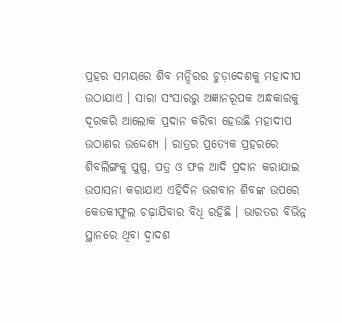ପ୍ରହର ସମୟରେ ଶିବ ମନ୍ଦିରର ଚୁଡ଼ାଦେଶକୁ ମହାଦୀପ ଉଠାଯାଏ । ସାରା ସଂସାରରୁ ଅଜ୍ଞାନରୂପକ ଅନ୍ଧକାରକୁ ଦୂରକରି ଆଲୋକ ପ୍ରଦାନ କରିବା ହେଉଛି ମହାଦୀପ ଉଠାଣର ଉଦ୍ଦେଶ୍ୟ । ରାତ୍ରର ପ୍ରତ୍ୟେକ ପ୍ରହରରେ ଶିବଲିଙ୍ଗକୁ ପୁଷ୍ପ, ପତ୍ର ଓ ଫଳ ଆଦି ପ୍ରଦାନ କରାଯାଇ ଉପାସନା କରାଯାଏ ଏହିଦିନ ଭଗବାନ ଶିବଙ୍କ ଉପରେ କେତକୀଫୁଲ ଚଢ଼ାଯିବାର ବିଧି ରହିଛି । ଭାରତର ବିଭିନ୍ନ ସ୍ଥାନରେ ଥିବା ଦ୍ଵାଦଶ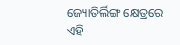ଜ୍ୟୋତିର୍ଲିଙ୍ଗ କ୍ଷେତ୍ରରେ ଏହି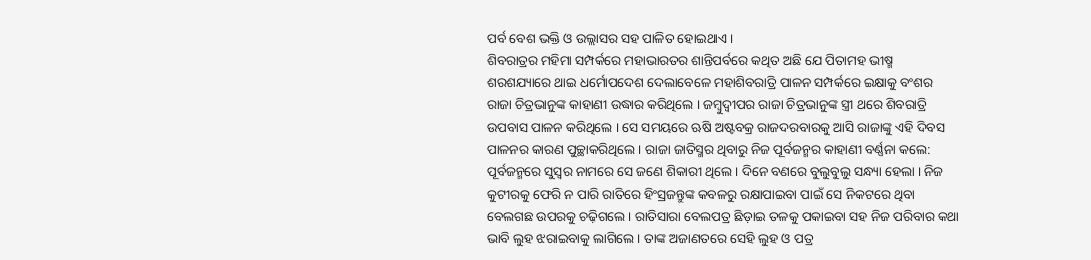ପର୍ବ ବେଶ ଭକ୍ତି ଓ ଉଲ୍ଲାସର ସହ ପାଳିତ ହୋଇଥାଏ ।
ଶିବରାତ୍ରର ମହିମା ସମ୍ପର୍କରେ ମହାଭାରତର ଶାନ୍ତିପର୍ବରେ କଥିତ ଅଛି ଯେ ପିତାମହ ଭୀଷ୍ମ ଶରଶଯ୍ୟାରେ ଥାଇ ଧର୍ମୋପଦେଶ ଦେଲାବେଳେ ମହାଶିବରାତ୍ରି ପାଳନ ସମ୍ପର୍କରେ ଇକ୍ଷାକୁ ବଂଶର ରାଜା ଚିତ୍ରଭାନୁଙ୍କ କାହାଣୀ ଉଦ୍ଧାର କରିଥିଲେ । ଜମ୍ବୁଦ୍ଵୀପର ରାଜା ଚିତ୍ରଭାନୁଙ୍କ ସ୍ତ୍ରୀ ଥରେ ଶିବରାତ୍ରି ଉପବାସ ପାଳନ କରିଥିଲେ । ସେ ସମୟରେ ଋଷି ଅଷ୍ଟବକ୍ର ରାଜଦରବାରକୁ ଆସି ରାଜାଙ୍କୁ ଏହି ଦିବସ ପାଳନର କାରଣ ପୁଚ୍ଛାକରିଥିଲେ । ରାଜା ଜାତିସ୍ମର ଥିବାରୁ ନିଜ ପୂର୍ବଜନ୍ମର କାହାଣୀ ବର୍ଣ୍ଣନା କଲେ: ପୂର୍ବଜନ୍ମରେ ସୁସ୍ଵର ନାମରେ ସେ ଜଣେ ଶିକାରୀ ଥିଲେ । ଦିନେ ବଣରେ ବୁଲୁବୁଲୁ ସନ୍ଧ୍ୟା ହେଲା । ନିଜ କୁଟୀରକୁ ଫେରି ନ ପାରି ରାତିରେ ହିଂସ୍ରଜନ୍ତୁଙ୍କ କବଳରୁ ରକ୍ଷାପାଇବା ପାଇଁ ସେ ନିକଟରେ ଥିବା ବେଲଗଛ ଉପରକୁ ଚଢ଼ିଗଲେ । ରାତିସାରା ବେଲପତ୍ର ଛିଡ଼ାଇ ତଳକୁ ପକାଇବା ସହ ନିଜ ପରିବାର କଥା ଭାବି ଲୁହ ଝରାଇବାକୁ ଲାଗିଲେ । ତାଙ୍କ ଅଜାଣତରେ ସେହି ଲୁହ ଓ ପତ୍ର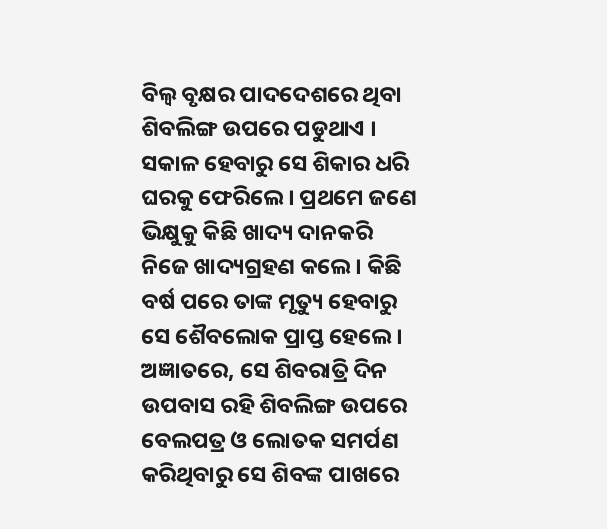ବିଲ୍ଵ ବୃକ୍ଷର ପାଦଦେଶରେ ଥିବା ଶିବଲିଙ୍ଗ ଉପରେ ପଡୁଥାଏ । ସକାଳ ହେବାରୁ ସେ ଶିକାର ଧରି ଘରକୁ ଫେରିଲେ । ପ୍ରଥମେ ଜଣେ ଭିକ୍ଷୁକୁ କିଛି ଖାଦ୍ୟ ଦାନକରି ନିଜେ ଖାଦ୍ୟଗ୍ରହଣ କଲେ । କିଛି ବର୍ଷ ପରେ ତାଙ୍କ ମୃତ୍ୟୁ ହେବାରୁ ସେ ଶୈବଲୋକ ପ୍ରାପ୍ତ ହେଲେ । ଅଜ୍ଞାତରେ, ସେ ଶିବରାତ୍ରି ଦିନ ଉପବାସ ରହି ଶିବଲିଙ୍ଗ ଉପରେ ବେଲପତ୍ର ଓ ଲୋତକ ସମର୍ପଣ କରିଥିବାରୁ ସେ ଶିବଙ୍କ ପାଖରେ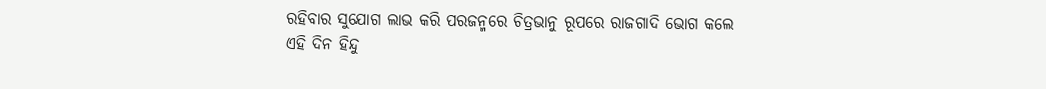ରହିବାର ସୁଯୋଗ ଲାଭ କରି ପରଜନ୍ମରେ ଚିତ୍ରଭାନୁ ରୂପରେ ରାଜଗାଦି ଭୋଗ କଲେ
ଏହି ଦିନ ହିନ୍ଦୁ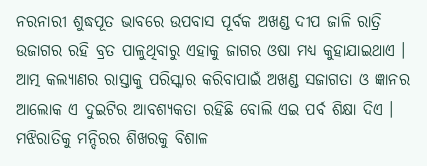ନରନାରୀ ଶୁଦ୍ଧପୂତ ଭାବରେ ଉପବାସ ପୂର୍ବକ ଅଖଣ୍ଡ ଦୀପ ଜାଳି ରାତ୍ରି ଉଜାଗର ରହି ବ୍ରତ ପାଳୁଥିବାରୁ ଏହାକୁ ଜାଗର ଓଷା ମଧ୍ୟ କୁହାଯାଇଥାଏ । ଆତ୍ମ କଲ୍ୟାଣର ରାସ୍ତାକୁ ପରିସ୍କାର କରିବାପାଇଁ ଅଖଣ୍ଡ ସଜାଗତା ଓ ଜ୍ଞାନର ଆଲୋକ ଏ ଦୁଇଟିର ଆବଶ୍ୟକତା ରହିଛି ବୋଲି ଏଇ ପର୍ବ ଶିକ୍ଷା ଦିଏ । ମଝିରାତିକୁ ମନ୍ଦିରର ଶିଖରକୁ ବିଶାଳ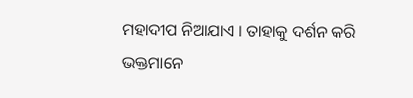ମହାଦୀପ ନିଆଯାଏ । ତାହାକୁ ଦର୍ଶନ କରି ଭକ୍ତମାନେ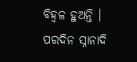ବିହ୍ଵଳ ହୁଅନ୍ତି । ପରଦିନ ସ୍ନାନାଦି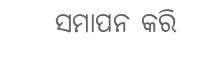ସମାପନ କରି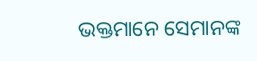ଭକ୍ତମାନେ ସେମାନଙ୍କ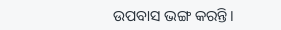ଉପବାସ ଭଙ୍ଗ କରନ୍ତି।